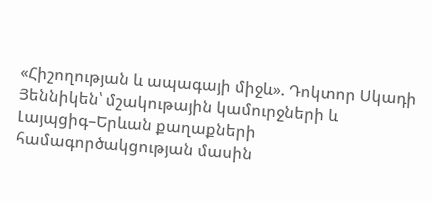«Հիշողության և ապագայի միջև». Դոկտոր Սկադի Յեննիկեն՝ մշակութային կամուրջների և Լայպցիգ–Երևան քաղաքների համագործակցության մասին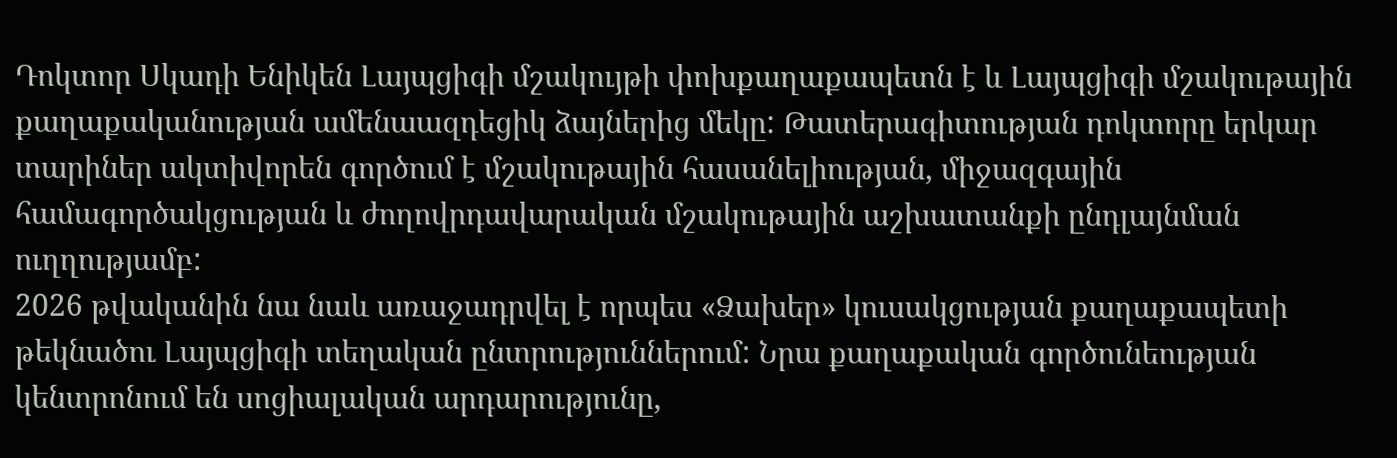Դոկտոր Սկադի Ենիկեն Լայպցիգի մշակույթի փոխքաղաքապետն է և Լայպցիգի մշակութային քաղաքականության ամենաազդեցիկ ձայներից մեկը: Թատերագիտության դոկտորը երկար տարիներ ակտիվորեն գործում է մշակութային հասանելիության, միջազգային համագործակցության և ժողովրդավարական մշակութային աշխատանքի ընդլայնման ուղղությամբ:
2026 թվականին նա նաև առաջադրվել է որպես «Ձախեր» կուսակցության քաղաքապետի թեկնածու Լայպցիգի տեղական ընտրություններում: Նրա քաղաքական գործունեության կենտրոնում են սոցիալական արդարությունը,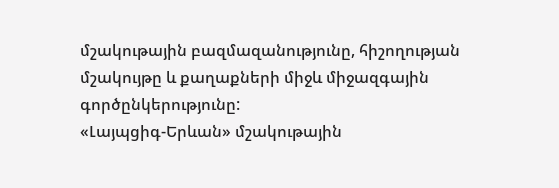մշակութային բազմազանությունը, հիշողության մշակույթը և քաղաքների միջև միջազգային գործընկերությունը:
«Լայպցիգ-Երևան» մշակութային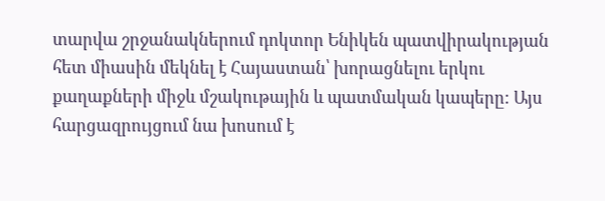տարվա շրջանակներում դոկտոր Ենիկեն պատվիրակության հետ միասին մեկնել է Հայաստան՝ խորացնելու երկու քաղաքների միջև մշակութային և պատմական կապերը: Այս հարցազրույցում նա խոսում է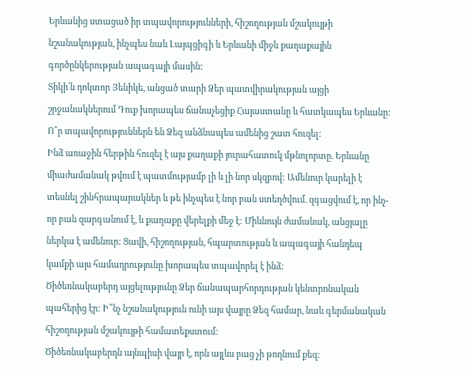Երևանից ստացած իր տպավորությունների, հիշողության մշակույթի նշանակության, ինչպես նաև Լայպցիգի և Երևանի միջև քաղաքային գործընկերության ապագայի մասին:
Տիկի՛ն դոկտոր Յենիկե, անցած տարի Ձեր պատվիրակության այցի շրջանակներում Դուք խորապես ճանաչեցիք Հայաստանը և հատկապես Երևանը: Ո՞ր տպավորություններն են Ձեզ անձնապես ամենից շատ հուզել:
Ինձ առաջին հերթին հուզել է այս քաղաքի յուրահատուկ մթնոլորտը. Երևանը միաժամանակ թվում է պատմությամբ լի և լի նոր սկզբով: Ամենուր կարելի է տեսնել շինհրապարակներ և թե ինչպես է նոր բան ստեղծվում. զգացվում է, որ ինչ-որ բան զարգանում է, և քաղաքը վերելքի մեջ է: Միևնույն ժամանակ, անցյալը ներկա է ամենուր: Ցավի, հիշողության, հպարտության և ապագայի հանդեպ կամքի այս համադրությունը խորապես տպավորել է ինձ:
Ծիծեռնակաբերդ այցելությունը Ձեր ճանապարհորդության կենտրոնական պահերից էր: Ի՞նչ նշանակություն ունի այս վայրը Ձեզ համար, նաև գերմանական հիշողության մշակույթի համատեքստում:
Ծիծեռնակաբերդն այնպիսի վայր է, որն այլևս բաց չի թողնում քեզ: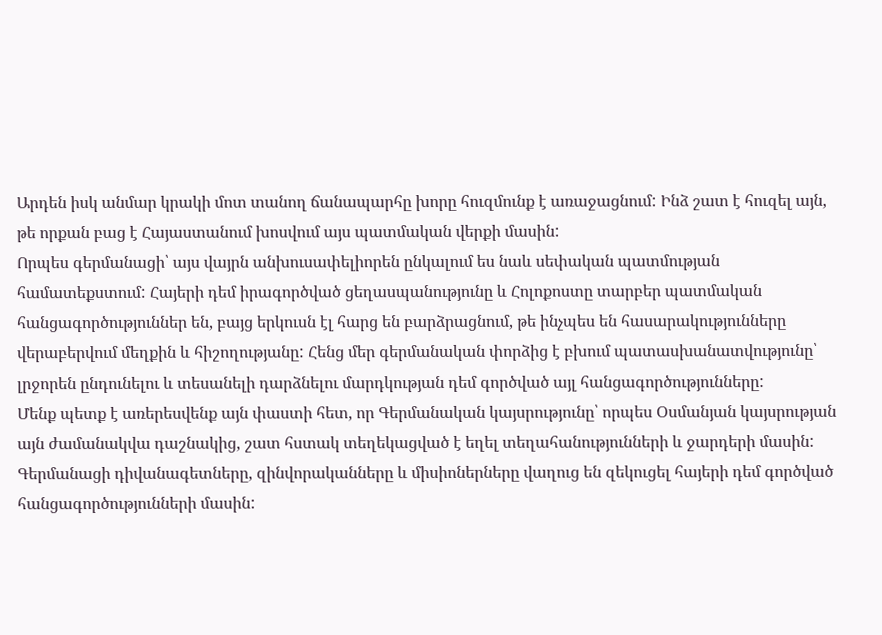Արդեն իսկ անմար կրակի մոտ տանող ճանապարհը խորը հուզմունք է առաջացնում: Ինձ շատ է հուզել այն, թե որքան բաց է Հայաստանում խոսվում այս պատմական վերքի մասին:
Որպես գերմանացի՝ այս վայրն անխուսափելիորեն ընկալում ես նաև սեփական պատմության համատեքստում: Հայերի դեմ իրագործված ցեղասպանությունը և Հոլոքոստը տարբեր պատմական հանցագործություններ են, բայց երկուսն էլ հարց են բարձրացնում, թե ինչպես են հասարակությունները վերաբերվում մեղքին և հիշողությանը: Հենց մեր գերմանական փորձից է բխում պատասխանատվությունը՝ լրջորեն ընդունելու և տեսանելի դարձնելու մարդկության դեմ գործված այլ հանցագործությունները:
Մենք պետք է առերեսվենք այն փաստի հետ, որ Գերմանական կայսրությունը՝ որպես Օսմանյան կայսրության այն ժամանակվա դաշնակից, շատ հստակ տեղեկացված է եղել տեղահանությունների և ջարդերի մասին: Գերմանացի դիվանագետները, զինվորականները և միսիոներները վաղուց են զեկուցել հայերի դեմ գործված հանցագործությունների մասին: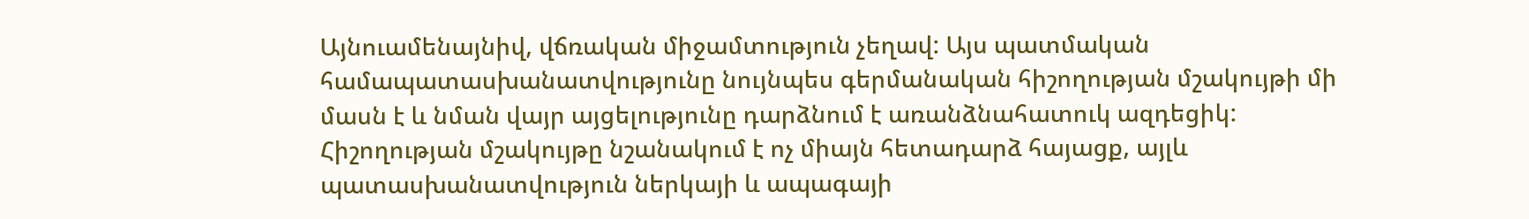Այնուամենայնիվ, վճռական միջամտություն չեղավ: Այս պատմական համապատասխանատվությունը նույնպես գերմանական հիշողության մշակույթի մի մասն է և նման վայր այցելությունը դարձնում է առանձնահատուկ ազդեցիկ:
Հիշողության մշակույթը նշանակում է ոչ միայն հետադարձ հայացք, այլև պատասխանատվություն ներկայի և ապագայի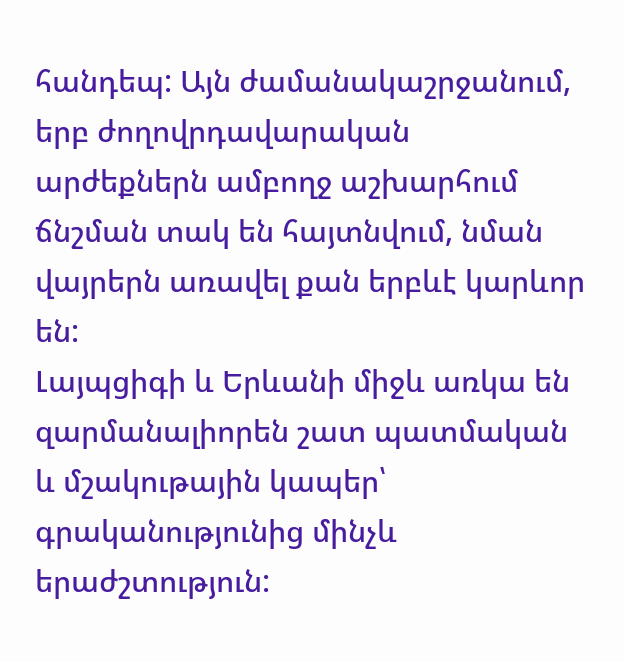հանդեպ: Այն ժամանակաշրջանում, երբ ժողովրդավարական արժեքներն ամբողջ աշխարհում ճնշման տակ են հայտնվում, նման վայրերն առավել քան երբևէ կարևոր են:
Լայպցիգի և Երևանի միջև առկա են զարմանալիորեն շատ պատմական և մշակութային կապեր՝ գրականությունից մինչև երաժշտություն: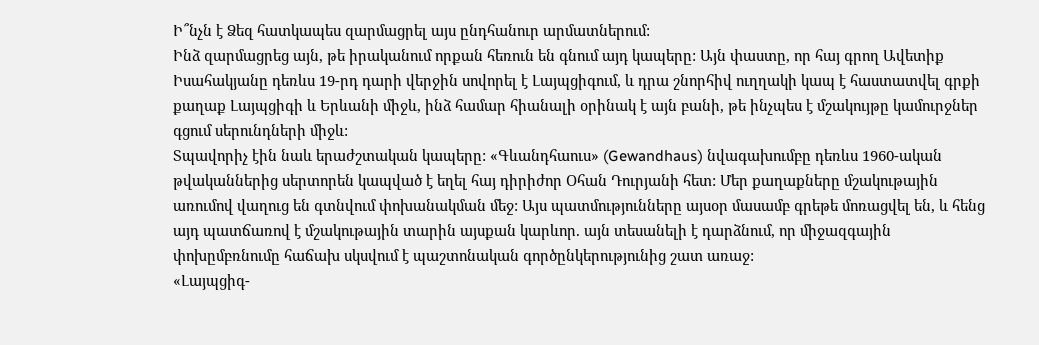Ի՞նչն է Ձեզ հատկապես զարմացրել այս ընդհանուր արմատներում:
Ինձ զարմացրեց այն, թե իրականում որքան հեռուն են գնում այդ կապերը: Այն փաստը, որ հայ գրող Ավետիք Իսահակյանը դեռևս 19-րդ դարի վերջին սովորել է Լայպցիգում, և դրա շնորհիվ ուղղակի կապ է հաստատվել գրքի քաղաք Լայպցիգի և Երևանի միջև, ինձ համար հիանալի օրինակ է այն բանի, թե ինչպես է մշակույթը կամուրջներ գցում սերունդների միջև:
Տպավորիչ էին նաև երաժշտական կապերը: «Գևանդհաուս» (Gewandhaus) նվագախումբը դեռևս 1960-ական թվականներից սերտորեն կապված է եղել հայ դիրիժոր Օհան Դուրյանի հետ: Մեր քաղաքները մշակութային առումով վաղուց են գտնվում փոխանակման մեջ: Այս պատմությունները այսօր մասամբ գրեթե մոռացվել են, և հենց այդ պատճառով է մշակութային տարին այսքան կարևոր. այն տեսանելի է դարձնում, որ միջազգային փոխըմբռնումը հաճախ սկսվում է պաշտոնական գործընկերությունից շատ առաջ:
«Լայպցիգ-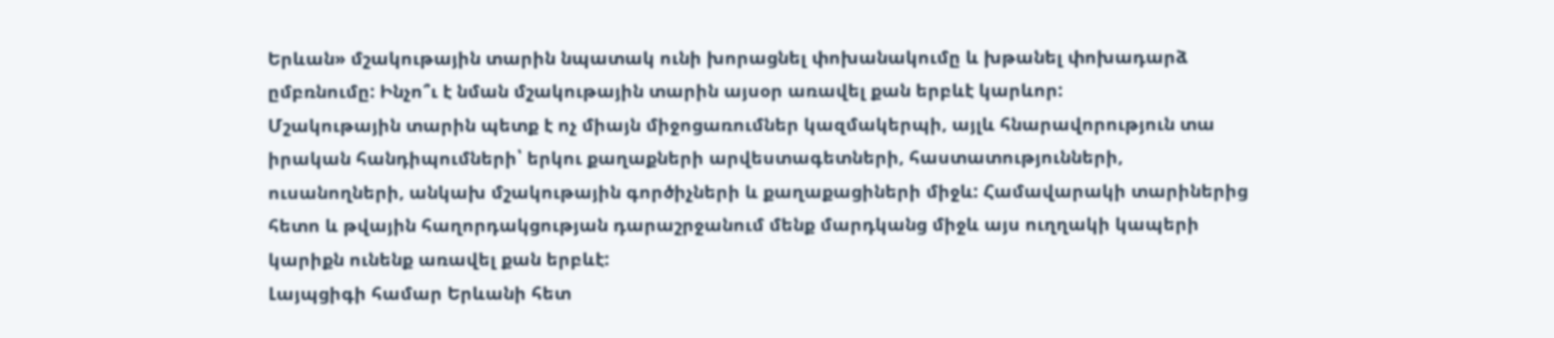Երևան» մշակութային տարին նպատակ ունի խորացնել փոխանակումը և խթանել փոխադարձ ըմբռնումը: Ինչո՞ւ է նման մշակութային տարին այսօր առավել քան երբևէ կարևոր:
Մշակութային տարին պետք է ոչ միայն միջոցառումներ կազմակերպի, այլև հնարավորություն տա իրական հանդիպումների՝ երկու քաղաքների արվեստագետների, հաստատությունների, ուսանողների, անկախ մշակութային գործիչների և քաղաքացիների միջև: Համավարակի տարիներից հետո և թվային հաղորդակցության դարաշրջանում մենք մարդկանց միջև այս ուղղակի կապերի կարիքն ունենք առավել քան երբևէ:
Լայպցիգի համար Երևանի հետ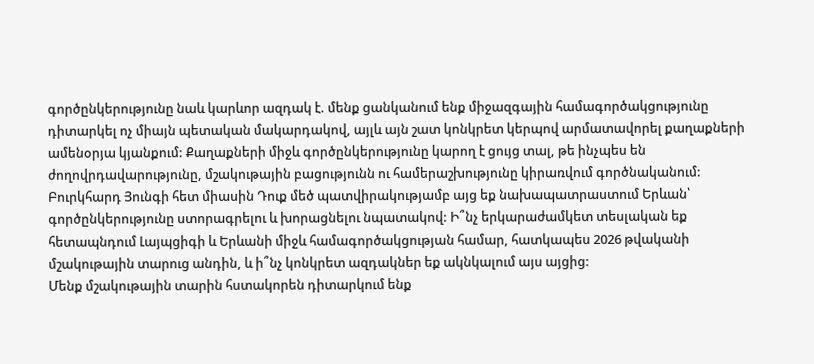գործընկերությունը նաև կարևոր ազդակ է. մենք ցանկանում ենք միջազգային համագործակցությունը դիտարկել ոչ միայն պետական մակարդակով, այլև այն շատ կոնկրետ կերպով արմատավորել քաղաքների ամենօրյա կյանքում: Քաղաքների միջև գործընկերությունը կարող է ցույց տալ, թե ինչպես են ժողովրդավարությունը, մշակութային բացությունն ու համերաշխությունը կիրառվում գործնականում:
Բուրկհարդ Յունգի հետ միասին Դուք մեծ պատվիրակությամբ այց եք նախապատրաստում Երևան՝ գործընկերությունը ստորագրելու և խորացնելու նպատակով: Ի՞նչ երկարաժամկետ տեսլական եք հետապնդում Լայպցիգի և Երևանի միջև համագործակցության համար, հատկապես 2026 թվականի մշակութային տարուց անդին, և ի՞նչ կոնկրետ ազդակներ եք ակնկալում այս այցից:
Մենք մշակութային տարին հստակորեն դիտարկում ենք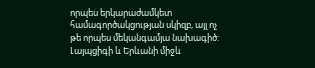որպես երկարաժամկետ համագործակցության սկիզբ, այլ ոչ թե որպես մեկանգամյա նախագիծ: Լայպցիգի և Երևանի միջև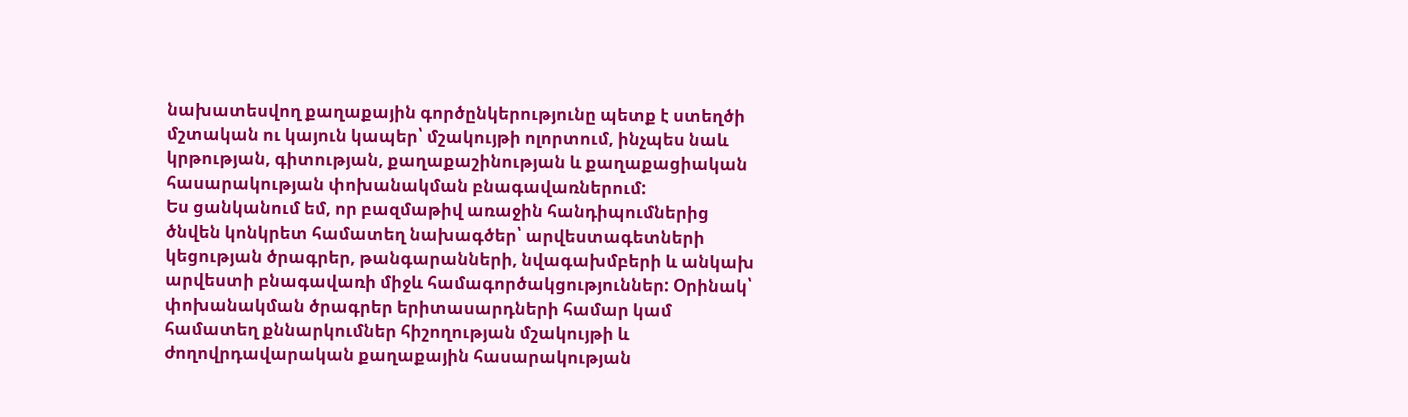նախատեսվող քաղաքային գործընկերությունը պետք է ստեղծի մշտական ու կայուն կապեր՝ մշակույթի ոլորտում, ինչպես նաև կրթության, գիտության, քաղաքաշինության և քաղաքացիական հասարակության փոխանակման բնագավառներում:
Ես ցանկանում եմ, որ բազմաթիվ առաջին հանդիպումներից ծնվեն կոնկրետ համատեղ նախագծեր՝ արվեստագետների կեցության ծրագրեր, թանգարանների, նվագախմբերի և անկախ արվեստի բնագավառի միջև համագործակցություններ: Օրինակ՝ փոխանակման ծրագրեր երիտասարդների համար կամ համատեղ քննարկումներ հիշողության մշակույթի և ժողովրդավարական քաղաքային հասարակության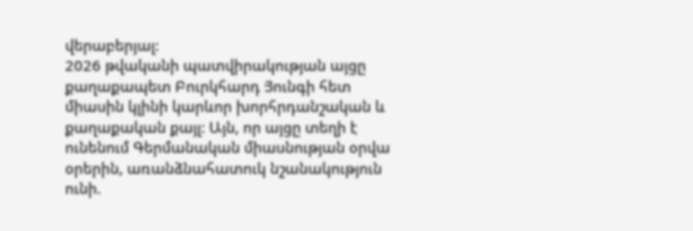վերաբերյալ:
2026 թվականի պատվիրակության այցը քաղաքապետ Բուրկհարդ Յունգի հետ միասին կլինի կարևոր խորհրդանշական և քաղաքական քայլ: Այն, որ այցը տեղի է ունենում Գերմանական միասնության օրվա օրերին, առանձնահատուկ նշանակություն ունի.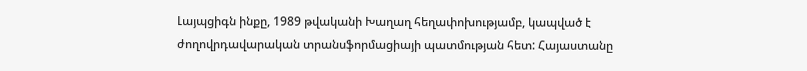Լայպցիգն ինքը, 1989 թվականի Խաղաղ հեղափոխությամբ, կապված է ժողովրդավարական տրանսֆորմացիայի պատմության հետ: Հայաստանը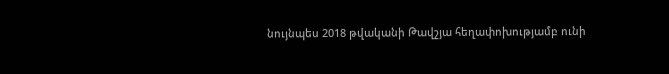նույնպես 2018 թվականի Թավշյա հեղափոխությամբ ունի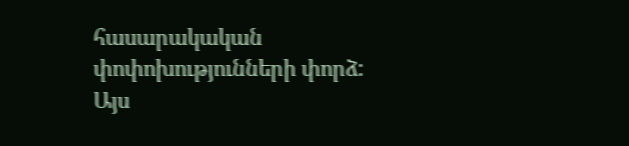հասարակական փոփոխությունների փորձ: Այս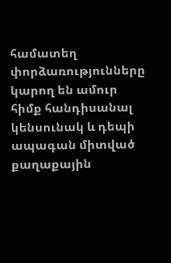համատեղ փորձառությունները կարող են ամուր հիմք հանդիսանալ կենսունակ և դեպի ապագան միտված քաղաքային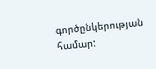գործընկերության համար: